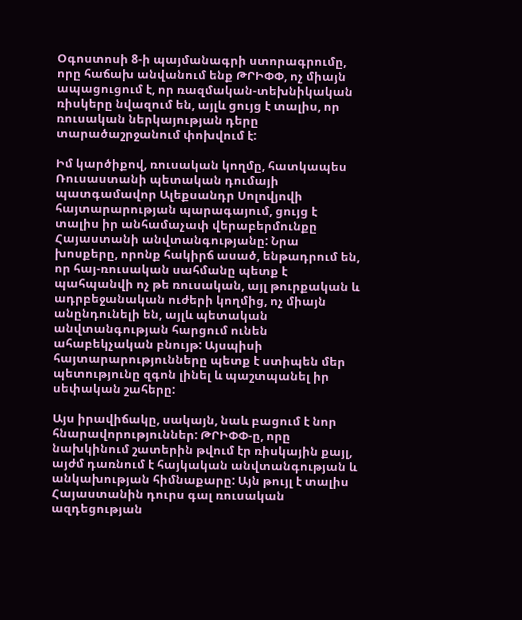Օգոստոսի 8-ի պայմանագրի ստորագրումը, որը հաճախ անվանում ենք ԹՐԻՓՓ, ոչ միայն ապացուցում է, որ ռազմական-տեխնիկական ռիսկերը նվազում են, այլև ցույց է տալիս, որ ռուսական ներկայության դերը տարածաշրջանում փոխվում է:

Իմ կարծիքով, ռուսական կողմը, հատկապես Ռուսաստանի պետական դումայի պատգամավոր Ալեքսանդր Սոլովյովի հայտարարության պարագայում, ցույց է տալիս իր անհամաչափ վերաբերմունքը Հայաստանի անվտանգությանը: Նրա խոսքերը, որոնք հակիրճ ասած, ենթադրում են, որ հայ-ռուսական սահմանը պետք է պահպանվի ոչ թե ռուսական, այլ թուրքական և ադրբեջանական ուժերի կողմից, ոչ միայն անընդունելի են, այլև պետական անվտանգության հարցում ունեն ահաբեկչական բնույթ: Այսպիսի հայտարարությունները պետք է ստիպեն մեր պետությունը զգոն լինել և պաշտպանել իր սեփական շահերը:

Այս իրավիճակը, սակայն, նաև բացում է նոր հնարավորություններ: ԹՐԻՓՓ-ը, որը նախկինում շատերին թվում էր ռիսկային քայլ, այժմ դառնում է հայկական անվտանգության և անկախության հիմնաքարը: Այն թույլ է տալիս Հայաստանին դուրս գալ ռուսական ազդեցության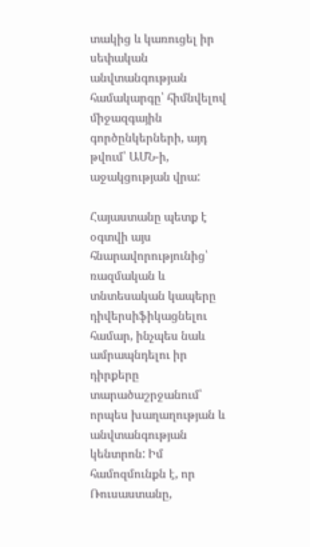տակից և կառուցել իր սեփական անվտանգության համակարգը՝ հիմնվելով միջազգային գործընկերների, այդ թվում՝ ԱՄՆ-ի, աջակցության վրա:

Հայաստանը պետք է օգտվի այս հնարավորությունից՝ ռազմական և տնտեսական կապերը դիվերսիֆիկացնելու համար, ինչպես նաև ամրապնդելու իր դիրքերը տարածաշրջանում՝ որպես խաղաղության և անվտանգության կենտրոն: Իմ համոզմունքն է, որ Ռուսաստանը,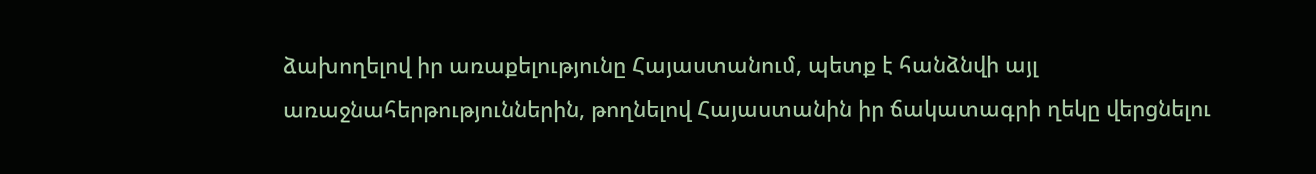ձախողելով իր առաքելությունը Հայաստանում, պետք է հանձնվի այլ առաջնահերթություններին, թողնելով Հայաստանին իր ճակատագրի ղեկը վերցնելու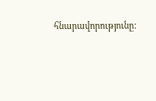հնարավորությունը: